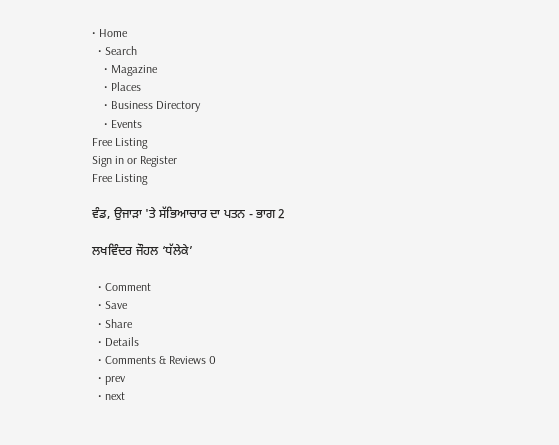• Home
  • Search
    • Magazine
    • Places
    • Business Directory
    • Events
Free Listing
Sign in or Register
Free Listing

ਵੰਡ, ਉਜਾੜਾ 'ਤੇ ਸੱਭਿਆਚਾਰ ਦਾ ਪਤਨ - ਭਾਗ 2

ਲਖਵਿੰਦਰ ਜੌਹਲ ‘ਧੱਲੇਕੇ’

  • Comment
  • Save
  • Share
  • Details
  • Comments & Reviews 0
  • prev
  • next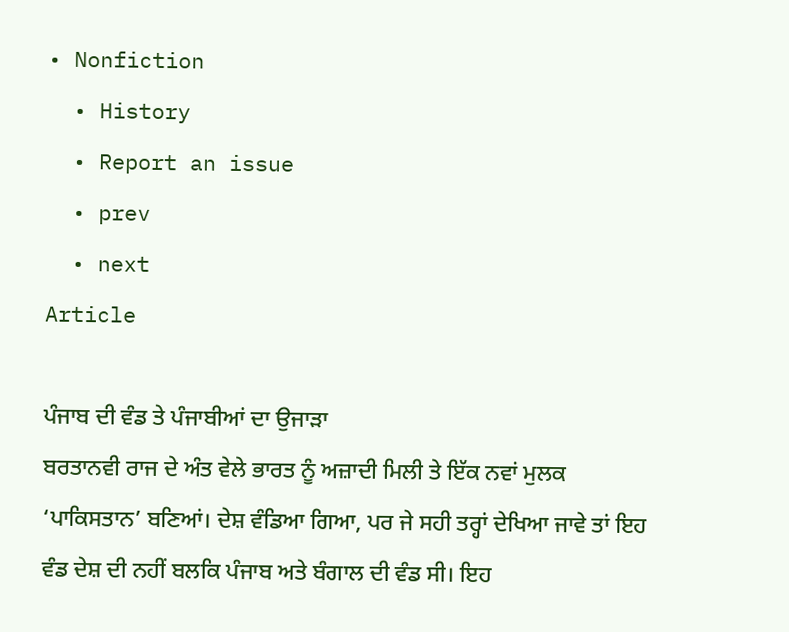• Nonfiction
  • History
  • Report an issue
  • prev
  • next
Article

ਪੰਜਾਬ ਦੀ ਵੰਡ ਤੇ ਪੰਜਾਬੀਆਂ ਦਾ ਉਜਾੜਾ
ਬਰਤਾਨਵੀ ਰਾਜ ਦੇ ਅੰਤ ਵੇਲੇ ਭਾਰਤ ਨੂੰ ਅਜ਼ਾਦੀ ਮਿਲੀ ਤੇ ਇੱਕ ਨਵਾਂ ਮੁਲਕ ‘ਪਾਕਿਸਤਾਨ’ ਬਣਿਆਂ। ਦੇਸ਼ ਵੰਡਿਆ ਗਿਆ, ਪਰ ਜੇ ਸਹੀ ਤਰ੍ਹਾਂ ਦੇਖਿਆ ਜਾਵੇ ਤਾਂ ਇਹ ਵੰਡ ਦੇਸ਼ ਦੀ ਨਹੀਂ ਬਲਕਿ ਪੰਜਾਬ ਅਤੇ ਬੰਗਾਲ ਦੀ ਵੰਡ ਸੀ। ਇਹ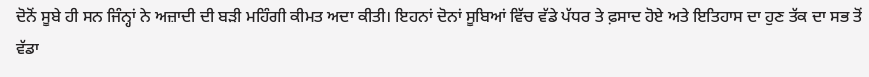ਦੋਨੋਂ ਸੂਬੇ ਹੀ ਸਨ ਜਿੰਨ੍ਹਾਂ ਨੇ ਅਜ਼ਾਦੀ ਦੀ ਬੜੀ ਮਹਿੰਗੀ ਕੀਮਤ ਅਦਾ ਕੀਤੀ। ਇਹਨਾਂ ਦੋਨਾਂ ਸੂਬਿਆਂ ਵਿੱਚ ਵੱਡੇ ਪੱਧਰ ਤੇ ਫ਼ਸਾਦ ਹੋਏ ਅਤੇ ਇਤਿਹਾਸ ਦਾ ਹੁਣ ਤੱਕ ਦਾ ਸਭ ਤੋਂ ਵੱਡਾ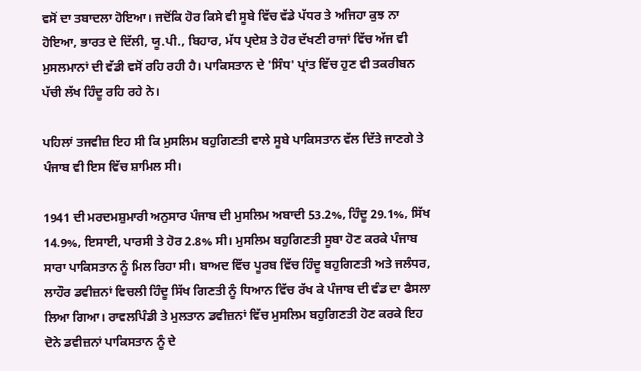ਵਸੋਂ ਦਾ ਤਬਾਦਲਾ ਹੋਇਆ। ਜਦੋਂਕਿ ਹੋਰ ਕਿਸੇ ਵੀ ਸੂਬੇ ਵਿੱਚ ਵੱਡੇ ਪੱਧਰ ਤੇ ਅਜਿਹਾ ਕੁਝ ਨਾ ਹੋਇਆ, ਭਾਰਤ ਦੇ ਦਿੱਲੀ, ਯੂ.ਪੀ., ਬਿਹਾਰ, ਮੱਧ ਪ੍ਰਦੇਸ਼ ਤੇ ਹੋਰ ਦੱਖਣੀ ਰਾਜਾਂ ਵਿੱਚ ਅੱਜ ਵੀ ਮੁਸਲਮਾਨਾਂ ਦੀ ਵੱਡੀ ਵਸੋਂ ਰਹਿ ਰਹੀ ਹੈ। ਪਾਕਿਸਤਾਨ ਦੇ 'ਸਿੰਧ' ਪ੍ਰਾਂਤ ਵਿੱਚ ਹੁਣ ਵੀ ਤਕਰੀਬਨ ਪੱਚੀ ਲੱਖ ਹਿੰਦੂ ਰਹਿ ਰਹੇ ਨੇ।

ਪਹਿਲਾਂ ਤਜਵੀਜ਼ ਇਹ ਸੀ ਕਿ ਮੁਸਲਿਮ ਬਹੁਗਿਣਤੀ ਵਾਲੇ ਸੂਬੇ ਪਾਕਿਸਤਾਨ ਵੱਲ ਦਿੱਤੇ ਜਾਣਗੇ ਤੇ ਪੰਜਾਬ ਵੀ ਇਸ ਵਿੱਚ ਸ਼ਾਮਿਲ ਸੀ।

1941 ਦੀ ਮਰਦਮਸ਼ੁਮਾਰੀ ਅਨੁਸਾਰ ਪੰਜਾਬ ਦੀ ਮੁਸਲਿਮ ਅਬਾਦੀ 53.2%, ਹਿੰਦੂ 29.1%, ਸਿੱਖ 14.9%, ਇਸਾਈ, ਪਾਰਸੀ ਤੇ ਹੋਰ 2.8% ਸੀ। ਮੁਸਲਿਮ ਬਹੁਗਿਣਤੀ ਸੂਬਾ ਹੋਣ ਕਰਕੇ ਪੰਜਾਬ ਸਾਰਾ ਪਾਕਿਸਤਾਨ ਨੂੰ ਮਿਲ ਰਿਹਾ ਸੀ। ਬਾਅਦ ਵਿੱਚ ਪੂਰਬ ਵਿੱਚ ਹਿੰਦੂ ਬਹੁਗਿਣਤੀ ਅਤੇ ਜਲੰਧਰ, ਲਾਹੌਰ ਡਵੀਜ਼ਨਾਂ ਵਿਚਲੀ ਹਿੰਦੂ ਸਿੱਖ ਗਿਣਤੀ ਨੂੰ ਧਿਆਨ ਵਿੱਚ ਰੱਖ ਕੇ ਪੰਜਾਬ ਦੀ ਵੰਡ ਦਾ ਫੈਸਲਾ ਲਿਆ ਗਿਆ। ਰਾਵਲਪਿੰਡੀ ਤੇ ਮੁਲਤਾਨ ਡਵੀਜ਼ਨਾਂ ਵਿੱਚ ਮੁਸਲਿਮ ਬਹੁਗਿਣਤੀ ਹੋਣ ਕਰਕੇ ਇਹ ਦੋਨੇ ਡਵੀਜ਼ਨਾਂ ਪਾਕਿਸਤਾਨ ਨੂੰ ਦੇ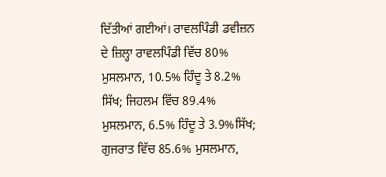ਦਿੱਤੀਆਂ ਗਈਆਂ। ਰਾਵਲਪਿੰਡੀ ਡਵੀਜ਼ਨ ਦੇ ਜ਼ਿਲ੍ਹਾ ਰਾਵਲਪਿੰਡੀ ਵਿੱਚ 80% ਮੁਸਲਮਾਨ, 10.5% ਹਿੰਦੂ ਤੇ 8.2% ਸਿੱਖ; ਜਿਹਲਮ ਵਿੱਚ 89.4% ਮੁਸਲਮਾਨ, 6.5% ਹਿੰਦੂ ਤੇ 3.9%ਸਿੱਖ; ਗੁਜਰਾਤ ਵਿੱਚ 85.6% ਮੁਸਲਮਾਨ,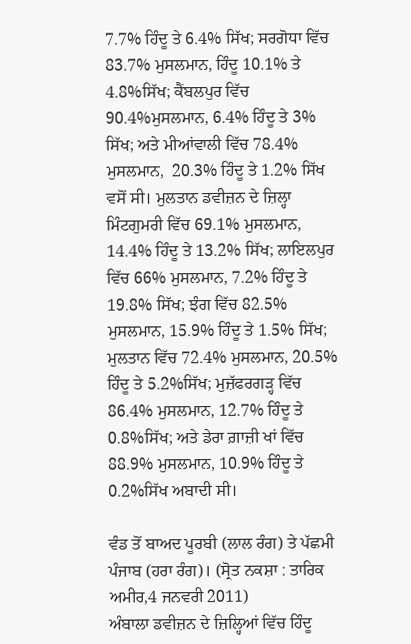7.7% ਹਿੰਦੂ ਤੇ 6.4% ਸਿੱਖ; ਸਰਗੋਧਾ ਵਿੱਚ 83.7% ਮੁਸਲਮਾਨ, ਹਿੰਦੂ 10.1% ਤੇ 4.8%ਸਿੱਖ; ਕੈਂਬਲਪੁਰ ਵਿੱਚ 90.4%ਮੁਸਲਮਾਨ, 6.4% ਹਿੰਦੂ ਤੇ 3% ਸਿੱਖ; ਅਤੇ ਮੀਆਂਵਾਲੀ ਵਿੱਚ 78.4% ਮੁਸਲਮਾਨ,  20.3% ਹਿੰਦੂ ਤੇ 1.2% ਸਿੱਖ ਵਸੋਂ ਸੀ। ਮੁਲਤਾਨ ਡਵੀਜ਼ਨ ਦੇ ਜ਼ਿਲ੍ਹਾ ਮਿੰਟਗੁਮਰੀ ਵਿੱਚ 69.1% ਮੁਸਲਮਾਨ, 14.4% ਹਿੰਦੂ ਤੇ 13.2% ਸਿੱਖ; ਲਾਇਲਪੁਰ ਵਿੱਚ 66% ਮੁਸਲਮਾਨ, 7.2% ਹਿੰਦੂ ਤੇ 19.8% ਸਿੱਖ; ਝੰਗ ਵਿੱਚ 82.5% ਮੁਸਲਮਾਨ, 15.9% ਹਿੰਦੂ ਤੇ 1.5% ਸਿੱਖ; ਮੁਲਤਾਨ ਵਿੱਚ 72.4% ਮੁਸਲਮਾਨ, 20.5% ਹਿੰਦੂ ਤੇ 5.2%ਸਿੱਖ; ਮੁਜ਼ੱਫਰਗੜ੍ਹ ਵਿੱਚ 86.4% ਮੁਸਲਮਾਨ, 12.7% ਹਿੰਦੂ ਤੇ 0.8%ਸਿੱਖ; ਅਤੇ ਡੇਰਾ ਗ਼ਾਜ਼ੀ ਖਾਂ ਵਿੱਚ 88.9% ਮੁਸਲਮਾਨ, 10.9% ਹਿੰਦੂ ਤੇ 0.2%ਸਿੱਖ ਅਬਾਦੀ ਸੀ।

ਵੰਡ ਤੋਂ ਬਾਅਦ ਪੂਰਬੀ (ਲਾਲ ਰੰਗ) ਤੇ ਪੱਛਮੀ ਪੰਜਾਬ (ਹਰਾ ਰੰਗ)। (ਸ੍ਰੋਤ ਨਕਸ਼ਾ : ਤਾਰਿਕ ਅਮੀਰ,4 ਜਨਵਰੀ 2011)
ਅੰਬਾਲਾ ਡਵੀਜ਼ਨ ਦੇ ਜ਼ਿਲ੍ਹਿਆਂ ਵਿੱਚ ਹਿੰਦੂ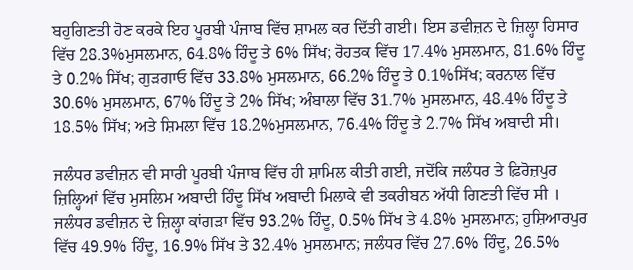ਬਹੁਗਿਣਤੀ ਹੋਣ ਕਰਕੇ ਇਹ ਪੂਰਬੀ ਪੰਜਾਬ ਵਿੱਚ ਸ਼ਾਮਲ ਕਰ ਦਿੱਤੀ ਗਈ। ਇਸ ਡਵੀਜ਼ਨ ਦੇ ਜ਼ਿਲ੍ਹਾ ਹਿਸਾਰ ਵਿੱਚ 28.3%ਮੁਸਲਮਾਨ, 64.8% ਹਿੰਦੂ ਤੇ 6% ਸਿੱਖ; ਰੋਹਤਕ ਵਿੱਚ 17.4% ਮੁਸਲਮਾਨ, 81.6% ਹਿੰਦੂ ਤੇ 0.2% ਸਿੱਖ; ਗੁੜਗਾਓ ਵਿੱਚ 33.8% ਮੁਸਲਮਾਨ, 66.2% ਹਿੰਦੂ ਤੇ 0.1%ਸਿੱਖ; ਕਰਨਾਲ ਵਿੱਚ 30.6% ਮੁਸਲਮਾਨ, 67% ਹਿੰਦੂ ਤੇ 2% ਸਿੱਖ; ਅੰਬਾਲਾ ਵਿੱਚ 31.7% ਮੁਸਲਮਾਨ, 48.4% ਹਿੰਦੂ ਤੇ 18.5% ਸਿੱਖ; ਅਤੇ ਸ਼ਿਮਲਾ ਵਿੱਚ 18.2%ਮੁਸਲਮਾਨ, 76.4% ਹਿੰਦੂ ਤੇ 2.7% ਸਿੱਖ ਅਬਾਦੀ ਸੀ।

ਜਲੰਧਰ ਡਵੀਜ਼ਨ ਵੀ ਸਾਰੀ ਪੂਰਬੀ ਪੰਜਾਬ ਵਿੱਚ ਹੀ ਸ਼ਾਮਿਲ ਕੀਤੀ ਗਈ, ਜਦੋਂਕਿ ਜਲੰਧਰ ਤੇ ਫ਼ਿਰੋਜ਼ਪੁਰ ਜ਼ਿਲ੍ਹਿਆਂ ਵਿੱਚ ਮੁਸਲਿਮ ਅਬਾਦੀ ਹਿੰਦੂ ਸਿੱਖ ਅਬਾਦੀ ਮਿਲਾਕੇ ਵੀ ਤਕਰੀਬਨ ਅੱਧੀ ਗਿਣਤੀ ਵਿੱਚ ਸੀ । ਜਲੰਧਰ ਡਵੀਜ਼ਨ ਦੇ ਜ਼ਿਲ੍ਹਾ ਕਾਂਗੜਾ ਵਿੱਚ 93.2% ਹਿੰਦੂ, 0.5% ਸਿੱਖ ਤੇ 4.8% ਮੁਸਲਮਾਨ; ਹੁਸ਼ਿਆਰਪੁਰ ਵਿੱਚ 49.9% ਹਿੰਦੂ, 16.9% ਸਿੱਖ ਤੇ 32.4% ਮੁਸਲਮਾਨ; ਜਲੰਧਰ ਵਿੱਚ 27.6% ਹਿੰਦੂ, 26.5%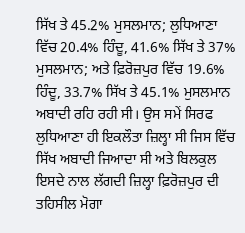ਸਿੱਖ ਤੇ 45.2% ਮੁਸਲਮਾਨ; ਲੁਧਿਆਣਾ ਵਿੱਚ 20.4% ਹਿੰਦੂ, 41.6% ਸਿੱਖ ਤੇ 37% ਮੁਸਲਮਾਨ; ਅਤੇ ਫ਼ਿਰੋਜ਼ਪੁਰ ਵਿੱਚ 19.6% ਹਿੰਦੂ, 33.7% ਸਿੱਖ ਤੇ 45.1% ਮੁਸਲਮਾਨ ਅਬਾਦੀ ਰਹਿ ਰਹੀ ਸੀ। ਉਸ ਸਮੇਂ ਸਿਰਫ ਲੁਧਿਆਣਾ ਹੀ ਇਕਲੌਤਾ ਜ਼ਿਲ੍ਹਾ ਸੀ ਜਿਸ ਵਿੱਚ ਸਿੱਖ ਅਬਾਦੀ ਜਿਆਦਾ ਸੀ ਅਤੇ ਬਿਲਕੁਲ ਇਸਦੇ ਨਾਲ ਲੱਗਦੀ ਜ਼ਿਲ੍ਹਾ ਫ਼ਿਰੋਜ਼ਪੁਰ ਦੀ ਤਹਿਸੀਲ ਮੋਗਾ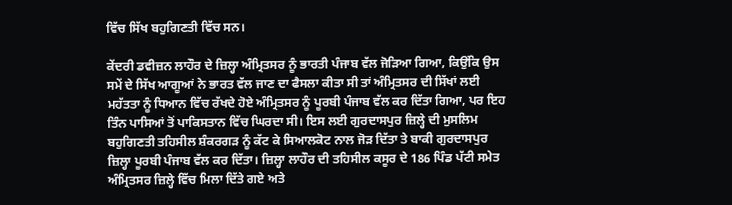ਵਿੱਚ ਸਿੱਖ ਬਹੁਗਿਣਤੀ ਵਿੱਚ ਸਨ।

ਕੇਂਦਰੀ ਡਵੀਜ਼ਨ ਲਾਹੌਰ ਦੇ ਜ਼ਿਲ੍ਹਾ ਅੰਮ੍ਰਿਤਸਰ ਨੂੰ ਭਾਰਤੀ ਪੰਜਾਬ ਵੱਲ ਜੋੜਿਆ ਗਿਆ, ਕਿਉਂਕਿ ਉਸ ਸਮੇਂ ਦੇ ਸਿੱਖ ਆਗੂਆਂ ਨੇ ਭਾਰਤ ਵੱਲ ਜਾਣ ਦਾ ਫੈਸਲਾ ਕੀਤਾ ਸੀ ਤਾਂ ਅੰਮ੍ਰਿਤਸਰ ਦੀ ਸਿੱਖਾਂ ਲਈ ਮਹੱਤਤਾ ਨੂੰ ਧਿਆਨ ਵਿੱਚ ਰੱਖਦੇ ਹੋਏ ਅੰਮ੍ਰਿਤਸਰ ਨੂੰ ਪੂਰਬੀ ਪੰਜਾਬ ਵੱਲ ਕਰ ਦਿੱਤਾ ਗਿਆ, ਪਰ ਇਹ ਤਿੰਨ ਪਾਸਿਆਂ ਤੋਂ ਪਾਕਿਸਤਾਨ ਵਿੱਚ ਘਿਰਦਾ ਸੀ। ਇਸ ਲਈ ਗੁਰਦਾਸਪੁਰ ਜ਼ਿਲ੍ਹੇ ਦੀ ਮੁਸਲਿਮ ਬਹੁਗਿਣਤੀ ਤਹਿਸੀਲ ਸ਼ੰਕਰਗੜ ਨੂੰ ਕੱਟ ਕੇ ਸਿਆਲਕੋਟ ਨਾਲ ਜੋੜ ਦਿੱਤਾ ਤੇ ਬਾਕੀ ਗੁਰਦਾਸਪੁਰ ਜ਼ਿਲ੍ਹਾ ਪੂਰਬੀ ਪੰਜਾਬ ਵੱਲ ਕਰ ਦਿੱਤਾ। ਜ਼ਿਲ੍ਹਾ ਲਾਹੌਰ ਦੀ ਤਹਿਸੀਲ ਕਸੂਰ ਦੇ 186 ਪਿੰਡ ਪੱਟੀ ਸਮੇਤ ਅੰਮ੍ਰਿਤਸਰ ਜ਼ਿਲ੍ਹੇ ਵਿੱਚ ਮਿਲਾ ਦਿੱਤੇ ਗਏ ਅਤੇ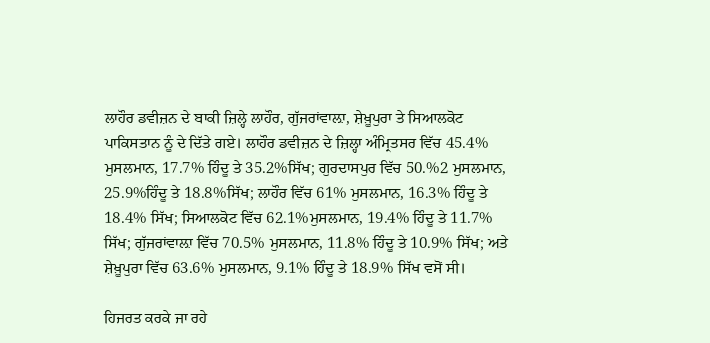ਲਾਹੌਰ ਡਵੀਜ਼ਨ ਦੇ ਬਾਕੀ ਜ਼ਿਲ੍ਹੇ ਲਾਹੌਰ, ਗੁੱਜਰਾਂਵਾਲ਼ਾ, ਸ਼ੇਖ਼ੂਪੁਰਾ ਤੇ ਸਿਆਲਕੋਟ ਪਾਕਿਸਤਾਨ ਨੂੰ ਦੇ ਦਿੱਤੇ ਗਏ। ਲਾਹੌਰ ਡਵੀਜ਼ਨ ਦੇ ਜ਼ਿਲ੍ਹਾ ਅੰਮ੍ਰਿਤਸਰ ਵਿੱਚ 45.4% ਮੁਸਲਮਾਨ, 17.7% ਹਿੰਦੂ ਤੇ 35.2%ਸਿੱਖ; ਗੁਰਦਾਸਪੁਰ ਵਿੱਚ 50.%2 ਮੁਸਲਮਾਨ, 25.9%ਹਿੰਦੂ ਤੇ 18.8%ਸਿੱਖ; ਲਾਹੌਰ ਵਿੱਚ 61% ਮੁਸਲਮਾਨ, 16.3% ਹਿੰਦੂ ਤੇ 18.4% ਸਿੱਖ; ਸਿਆਲਕੋਟ ਵਿੱਚ 62.1%ਮੁਸਲਮਾਨ, 19.4% ਹਿੰਦੂ ਤੇ 11.7% ਸਿੱਖ; ਗੁੱਜਰਾਂਵਾਲ਼ਾ ਵਿੱਚ 70.5% ਮੁਸਲਮਾਨ, 11.8% ਹਿੰਦੂ ਤੇ 10.9% ਸਿੱਖ; ਅਤੇ ਸ਼ੇਖ਼ੂਪੁਰਾ ਵਿੱਚ 63.6% ਮੁਸਲਮਾਨ, 9.1% ਹਿੰਦੂ ਤੇ 18.9% ਸਿੱਖ ਵਸੋਂ ਸੀ।

ਹਿਜਰਤ ਕਰਕੇ ਜਾ ਰਹੇ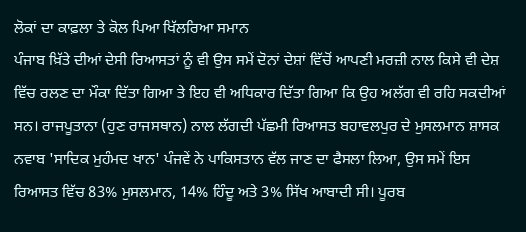ਲੋਕਾਂ ਦਾ ਕਾਫ਼ਲਾ ਤੇ ਕੋਲ ਪਿਆ ਖਿੱਲਰਿਆ ਸਮਾਨ
ਪੰਜਾਬ ਖ਼ਿੱਤੇ ਦੀਆਂ ਦੇਸੀ ਰਿਆਸਤਾਂ ਨੂੰ ਵੀ ਉਸ ਸਮੇਂ ਦੋਨਾਂ ਦੇਸ਼ਾਂ ਵਿੱਚੋਂ ਆਪਣੀ ਮਰਜ਼ੀ ਨਾਲ ਕਿਸੇ ਵੀ ਦੇਸ਼ ਵਿੱਚ ਰਲਣ ਦਾ ਮੌਕਾ ਦਿੱਤਾ ਗਿਆ ਤੇ ਇਹ ਵੀ ਅਧਿਕਾਰ ਦਿੱਤਾ ਗਿਆ ਕਿ ਉਹ ਅਲੱਗ ਵੀ ਰਹਿ ਸਕਦੀਆਂ ਸਨ। ਰਾਜਪੂਤਾਨਾ (ਹੁਣ ਰਾਜਸਥਾਨ) ਨਾਲ ਲੱਗਦੀ ਪੱਛਮੀ ਰਿਆਸਤ ਬਹਾਵਲਪੁਰ ਦੇ ਮੁਸਲਮਾਨ ਸ਼ਾਸਕ ਨਵਾਬ 'ਸਾਦਿਕ ਮੁਹੰਮਦ ਖਾਨ' ਪੰਜਵੇਂ ਨੇ ਪਾਕਿਸਤਾਨ ਵੱਲ ਜਾਣ ਦਾ ਫੈਸਲਾ ਲਿਆ, ਉਸ ਸਮੇਂ ਇਸ ਰਿਆਸਤ ਵਿੱਚ 83% ਮੁਸਲਮਾਨ, 14% ਹਿੰਦੂ ਅਤੇ 3% ਸਿੱਖ ਆਬਾਦੀ ਸੀ। ਪੂਰਬ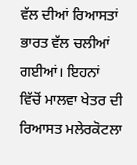ਵੱਲ ਦੀਆਂ ਰਿਆਸਤਾਂ ਭਾਰਤ ਵੱਲ ਚਲੀਆਂ ਗਈਆਂ। ਇਹਨਾਂ ਵਿੱਚੋਂ ਮਾਲਵਾ ਖੇਤਰ ਦੀ ਰਿਆਸਤ ਮਲੇਰਕੋਟਲਾ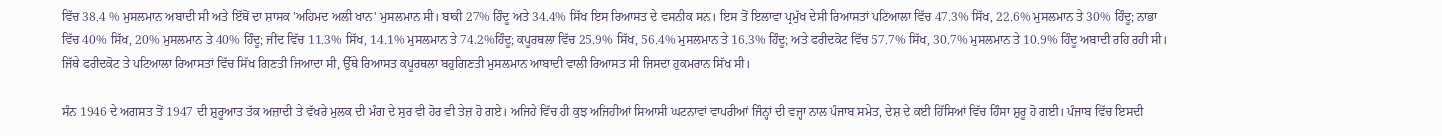ਵਿੱਚ 38.4 % ਮੁਸਲਮਾਨ ਅਬਾਦੀ ਸੀ ਅਤੇ ਇੱਥੋਂ ਦਾ ਸ਼ਾਸਕ 'ਅਹਿਮਦ ਅਲੀ ਖਾਨ' ਮੁਸਲਮਾਨ ਸੀ। ਬਾਕੀ 27% ਹਿੰਦੂ ਅਤੇ 34.4% ਸਿੱਖ ਇਸ ਰਿਆਸਤ ਦੇ ਵਸਨੀਕ ਸਨ। ਇਸ ਤੋਂ ਇਲਾਵਾ ਪ੍ਰਮੁੱਖ ਦੇਸੀ ਰਿਆਸਤਾਂ ਪਟਿਆਲਾ ਵਿੱਚ 47.3% ਸਿੱਖ, 22.6% ਮੁਸਲਮਾਨ ਤੇ 30% ਹਿੰਦੂ; ਨਾਭਾ ਵਿੱਚ 40% ਸਿੱਖ, 20% ਮੁਸਲਮਾਨ ਤੇ 40% ਹਿੰਦੂ; ਜੀਂਦ ਵਿੱਚ 11.3% ਸਿੱਖ, 14.1% ਮੁਸਲਮਾਨ ਤੇ 74.2%ਹਿੰਦੂ; ਕਪੂਰਥਲਾ ਵਿੱਚ 25.9% ਸਿੱਖ, 56.4% ਮੁਸਲਮਾਨ ਤੇ 16.3% ਹਿੰਦੂ; ਅਤੇ ਫਰੀਦਕੋਟ ਵਿੱਚ 57.7% ਸਿੱਖ, 30.7% ਮੁਸਲਮਾਨ ਤੇ 10.9% ਹਿੰਦੂ ਅਬਾਦੀ ਰਹਿ ਰਹੀ ਸੀ। ਜਿੱਥੇ ਫਰੀਦਕੋਟ ਤੇ ਪਟਿਆਲਾ ਰਿਆਸਤਾਂ ਵਿੱਚ ਸਿੱਖ ਗਿਣਤੀ ਜਿਆਦਾ ਸੀ, ਉੱਥੇ ਰਿਆਸਤ ਕਪੂਰਥਲਾ ਬਹੁਗਿਣਤੀ ਮੁਸਲਮਾਨ ਆਬਾਦੀ ਵਾਲੀ ਰਿਆਸਤ ਸੀ ਜਿਸਦਾ ਹੁਕਮਰਾਨ ਸਿੱਖ ਸੀ।

ਸੰਨ 1946 ਦੇ ਅਗਸਤ ਤੋਂ 1947 ਦੀ ਸ਼ੁਰੂਆਤ ਤੱਕ ਅਜ਼ਾਦੀ ਤੇ ਵੱਖਰੇ ਮੁਲਕ ਦੀ ਮੰਗ ਦੇ ਸੁਰ ਵੀ ਹੋਰ ਵੀ ਤੇਜ਼ ਹੋ ਗਏ। ਅਜਿਹੇ ਵਿੱਚ ਹੀ ਕੁਝ ਅਜਿਹੀਆਂ ਸਿਆਸੀ ਘਟਨਾਵਾਂ ਵਾਪਰੀਆਂ ਜਿੰਨ੍ਹਾਂ ਦੀ ਵਜ੍ਹਾ ਨਾਲ ਪੰਜਾਬ ਸਮੇਤ, ਦੇਸ਼ ਦੇ ਕਈ ਹਿੱਸਿਆਂ ਵਿੱਚ ਹਿੰਸਾ ਸ਼ੁਰੂ ਹੋ ਗਈ। ਪੰਜਾਬ ਵਿੱਚ ਇਸਦੀ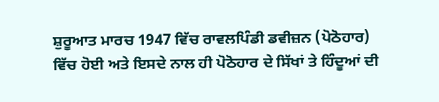ਸ਼ੁਰੂਆਤ ਮਾਰਚ 1947 ਵਿੱਚ ਰਾਵਲਪਿੰਡੀ ਡਵੀਜ਼ਨ (ਪੋਠੋਹਾਰ) ਵਿੱਚ ਹੋਈ ਅਤੇ ਇਸਦੇ ਨਾਲ ਹੀ ਪੋਠੋਹਾਰ ਦੇ ਸਿੱਖਾਂ ਤੇ ਹਿੰਦੂਆਂ ਦੀ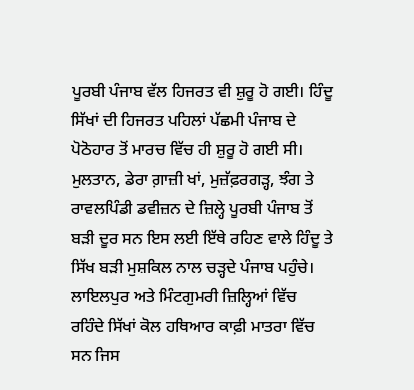ਪੂਰਬੀ ਪੰਜਾਬ ਵੱਲ ਹਿਜਰਤ ਵੀ ਸ਼ੁਰੂ ਹੋ ਗਈ। ਹਿੰਦੂ ਸਿੱਖਾਂ ਦੀ ਹਿਜਰਤ ਪਹਿਲਾਂ ਪੱਛਮੀ ਪੰਜਾਬ ਦੇ ਪੋਠੋਹਾਰ ਤੋਂ ਮਾਰਚ ਵਿੱਚ ਹੀ ਸ਼ੁਰੂ ਹੋ ਗਈ ਸੀ। ਮੁਲਤਾਨ, ਡੇਰਾ ਗ਼ਾਜ਼ੀ ਖਾਂ, ਮੁਜ਼ੱਫ਼ਰਗੜ੍ਹ, ਝੰਗ ਤੇ ਰਾਵਲਪਿੰਡੀ ਡਵੀਜ਼ਨ ਦੇ ਜ਼ਿਲ੍ਹੇ ਪੂਰਬੀ ਪੰਜਾਬ ਤੋਂ ਬੜੀ ਦੂਰ ਸਨ ਇਸ ਲਈ ਇੱਥੇ ਰਹਿਣ ਵਾਲੇ ਹਿੰਦੂ ਤੇ ਸਿੱਖ ਬੜੀ ਮੁਸ਼ਕਿਲ ਨਾਲ ਚੜ੍ਹਦੇ ਪੰਜਾਬ ਪਹੁੰਚੇ। ਲਾਇਲਪੁਰ ਅਤੇ ਮਿੰਟਗੁਮਰੀ ਜ਼ਿਲ੍ਹਿਆਂ ਵਿੱਚ ਰਹਿੰਦੇ ਸਿੱਖਾਂ ਕੋਲ ਹਥਿਆਰ ਕਾਫ਼ੀ ਮਾਤਰਾ ਵਿੱਚ ਸਨ ਜਿਸ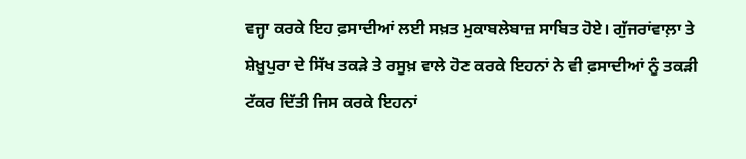ਵਜ੍ਹਾ ਕਰਕੇ ਇਹ ਫ਼ਸਾਦੀਆਂ ਲਈ ਸਖ਼ਤ ਮੁਕਾਬਲੇਬਾਜ਼ ਸਾਬਿਤ ਹੋਏ। ਗੁੱਜਰਾਂਵਾਲ਼ਾ ਤੇ ਸ਼ੇਖ਼ੂਪੁਰਾ ਦੇ ਸਿੱਖ ਤਕੜੇ ਤੇ ਰਸੂਖ਼ ਵਾਲੇ ਹੋਣ ਕਰਕੇ ਇਹਨਾਂ ਨੇ ਵੀ ਫ਼ਸਾਦੀਆਂ ਨੂੰ ਤਕੜੀ ਟੱਕਰ ਦਿੱਤੀ ਜਿਸ ਕਰਕੇ ਇਹਨਾਂ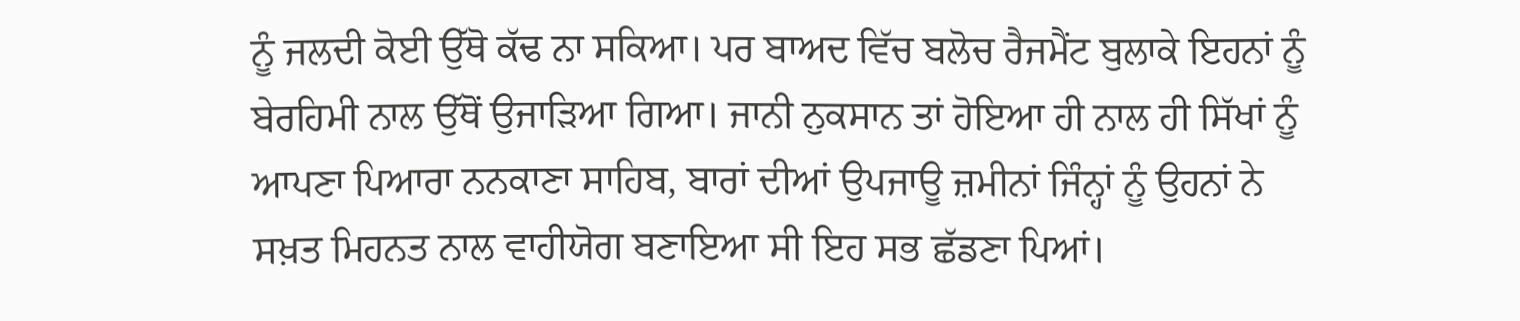ਨੂੰ ਜਲਦੀ ਕੋਈ ਉੱਥੋ ਕੱਢ ਨਾ ਸਕਿਆ। ਪਰ ਬਾਅਦ ਵਿੱਚ ਬਲੋਚ ਰੈਜਮੈਂਟ ਬੁਲਾਕੇ ਇਹਨਾਂ ਨੂੰ ਬੇਰਹਿਮੀ ਨਾਲ ਉੱਥੋਂ ਉਜਾੜਿਆ ਗਿਆ। ਜਾਨੀ ਨੁਕਸਾਨ ਤਾਂ ਹੋਇਆ ਹੀ ਨਾਲ ਹੀ ਸਿੱਖਾਂ ਨੂੰ ਆਪਣਾ ਪਿਆਰਾ ਨਨਕਾਣਾ ਸਾਹਿਬ, ਬਾਰਾਂ ਦੀਆਂ ਉਪਜਾਊ ਜ਼ਮੀਨਾਂ ਜਿੰਨ੍ਹਾਂ ਨੂੰ ਉਹਨਾਂ ਨੇ ਸਖ਼ਤ ਮਿਹਨਤ ਨਾਲ ਵਾਹੀਯੋਗ ਬਣਾਇਆ ਸੀ ਇਹ ਸਭ ਛੱਡਣਾ ਪਿਆਂ।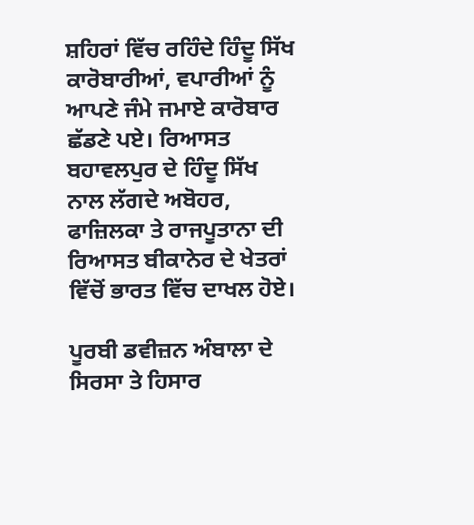ਸ਼ਹਿਰਾਂ ਵਿੱਚ ਰਹਿੰਦੇ ਹਿੰਦੂ ਸਿੱਖ ਕਾਰੋਬਾਰੀਆਂ, ਵਪਾਰੀਆਂ ਨੂੰ ਆਪਣੇ ਜੰਮੇ ਜਮਾਏ ਕਾਰੋਬਾਰ ਛੱਡਣੇ ਪਏ। ਰਿਆਸਤ ਬਹਾਵਲਪੁਰ ਦੇ ਹਿੰਦੂ ਸਿੱਖ ਨਾਲ ਲੱਗਦੇ ਅਬੋਹਰ, ਫਾਜ਼ਿਲਕਾ ਤੇ ਰਾਜਪੂਤਾਨਾ ਦੀ ਰਿਆਸਤ ਬੀਕਾਨੇਰ ਦੇ ਖੇਤਰਾਂ ਵਿੱਚੋਂ ਭਾਰਤ ਵਿੱਚ ਦਾਖਲ ਹੋਏ।

ਪੂਰਬੀ ਡਵੀਜ਼ਨ ਅੰਬਾਲਾ ਦੇ ਸਿਰਸਾ ਤੇ ਹਿਸਾਰ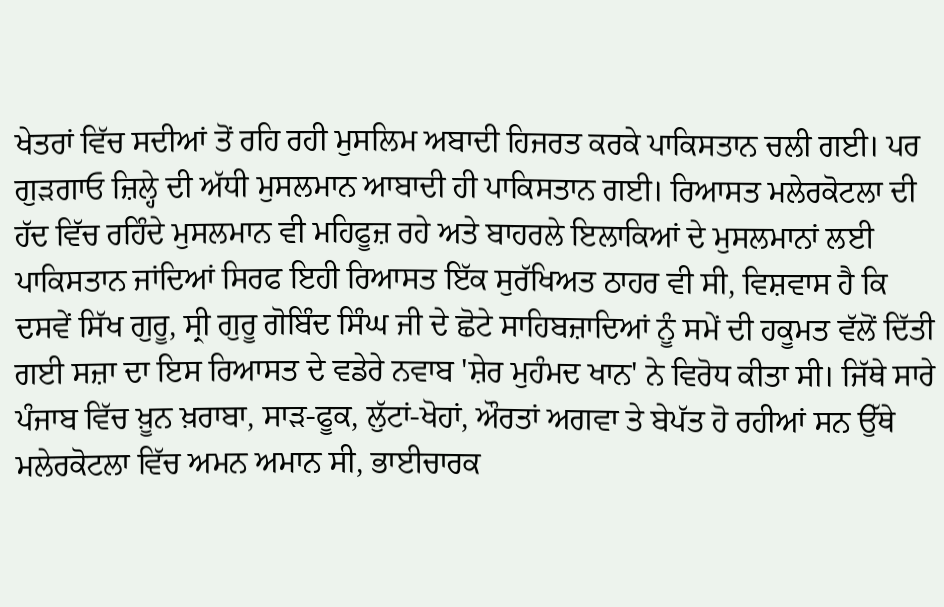ਖੇਤਰਾਂ ਵਿੱਚ ਸਦੀਆਂ ਤੋਂ ਰਹਿ ਰਹੀ ਮੁਸਲਿਮ ਅਬਾਦੀ ਹਿਜਰਤ ਕਰਕੇ ਪਾਕਿਸਤਾਨ ਚਲੀ ਗਈ। ਪਰ ਗੁੜਗਾਓ ਜ਼ਿਲ੍ਹੇ ਦੀ ਅੱਧੀ ਮੁਸਲਮਾਨ ਆਬਾਦੀ ਹੀ ਪਾਕਿਸਤਾਨ ਗਈ। ਰਿਆਸਤ ਮਲੇਰਕੋਟਲਾ ਦੀ ਹੱਦ ਵਿੱਚ ਰਹਿੰਦੇ ਮੁਸਲਮਾਨ ਵੀ ਮਹਿਫੂਜ਼ ਰਹੇ ਅਤੇ ਬਾਹਰਲੇ ਇਲਾਕਿਆਂ ਦੇ ਮੁਸਲਮਾਨਾਂ ਲਈ ਪਾਕਿਸਤਾਨ ਜਾਂਦਿਆਂ ਸਿਰਫ ਇਹੀ ਰਿਆਸਤ ਇੱਕ ਸੁਰੱਖਿਅਤ ਠਾਹਰ ਵੀ ਸੀ, ਵਿਸ਼ਵਾਸ ਹੈ ਕਿ ਦਸਵੇਂ ਸਿੱਖ ਗੁਰੂ, ਸ੍ਰੀ ਗੁਰੂ ਗੋਬਿੰਦ ਸਿੰਘ ਜੀ ਦੇ ਛੋਟੇ ਸਾਹਿਬਜ਼ਾਦਿਆਂ ਨੂੰ ਸਮੇਂ ਦੀ ਹਕੂਮਤ ਵੱਲੋਂ ਦਿੱਤੀ ਗਈ ਸਜ਼ਾ ਦਾ ਇਸ ਰਿਆਸਤ ਦੇ ਵਡੇਰੇ ਨਵਾਬ 'ਸ਼ੇਰ ਮੁਹੰਮਦ ਖਾਨ' ਨੇ ਵਿਰੋਧ ਕੀਤਾ ਸੀ। ਜਿੱਥੇ ਸਾਰੇ ਪੰਜਾਬ ਵਿੱਚ ਖ਼ੂਨ ਖ਼ਰਾਬਾ, ਸਾੜ-ਫੂਕ, ਲੁੱਟਾਂ-ਖੋਹਾਂ, ਔਰਤਾਂ ਅਗਵਾ ਤੇ ਬੇਪੱਤ ਹੋ ਰਹੀਆਂ ਸਨ ਉੱਥੇ ਮਲੇਰਕੋਟਲਾ ਵਿੱਚ ਅਮਨ ਅਮਾਨ ਸੀ, ਭਾਈਚਾਰਕ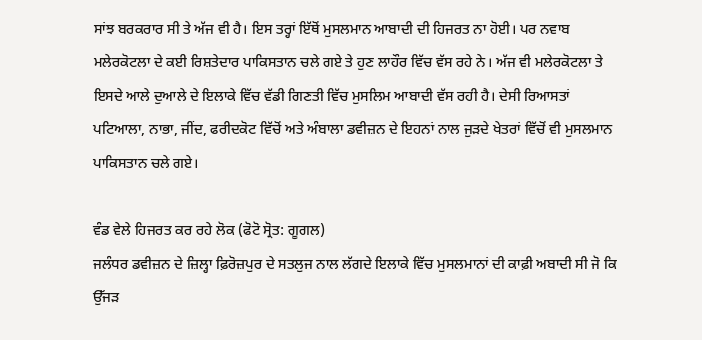ਸਾਂਝ ਬਰਕਰਾਰ ਸੀ ਤੇ ਅੱਜ ਵੀ ਹੈ। ਇਸ ਤਰ੍ਹਾਂ ਇੱਥੋਂ ਮੁਸਲਮਾਨ ਆਬਾਦੀ ਦੀ ਹਿਜਰਤ ਨਾ ਹੋਈ। ਪਰ ਨਵਾਬ ਮਲੇਰਕੋਟਲਾ ਦੇ ਕਈ ਰਿਸ਼ਤੇਦਾਰ ਪਾਕਿਸਤਾਨ ਚਲੇ ਗਏ ਤੇ ਹੁਣ ਲਾਹੌਰ ਵਿੱਚ ਵੱਸ ਰਹੇ ਨੇ। ਅੱਜ ਵੀ ਮਲੇਰਕੋਟਲਾ ਤੇ ਇਸਦੇ ਆਲੇ ਦੁਆਲੇ ਦੇ ਇਲਾਕੇ ਵਿੱਚ ਵੱਡੀ ਗਿਣਤੀ ਵਿੱਚ ਮੁਸਲਿਮ ਆਬਾਦੀ ਵੱਸ ਰਹੀ ਹੈ। ਦੇਸੀ ਰਿਆਸਤਾਂ ਪਟਿਆਲਾ, ਨਾਭਾ, ਜੀਂਦ, ਫਰੀਦਕੋਟ ਵਿੱਚੋਂ ਅਤੇ ਅੰਬਾਲਾ ਡਵੀਜ਼ਨ ਦੇ ਇਹਨਾਂ ਨਾਲ ਜੁੜਦੇ ਖੇਤਰਾਂ ਵਿੱਚੋਂ ਵੀ ਮੁਸਲਮਾਨ ਪਾਕਿਸਤਾਨ ਚਲੇ ਗਏ।

ਵੰਡ ਵੇਲੇ ਹਿਜਰਤ ਕਰ ਰਹੇ ਲੋਕ (ਫੋਟੋ ਸ੍ਰੋਤ: ਗੂਗਲ)
ਜਲੰਧਰ ਡਵੀਜ਼ਨ ਦੇ ਜ਼ਿਲ੍ਹਾ ਫ਼ਿਰੋਜ਼ਪੁਰ ਦੇ ਸਤਲੁਜ ਨਾਲ ਲੱਗਦੇ ਇਲਾਕੇ ਵਿੱਚ ਮੁਸਲਮਾਨਾਂ ਦੀ ਕਾਫ਼ੀ ਅਬਾਦੀ ਸੀ ਜੋ ਕਿ ਉੱਜੜ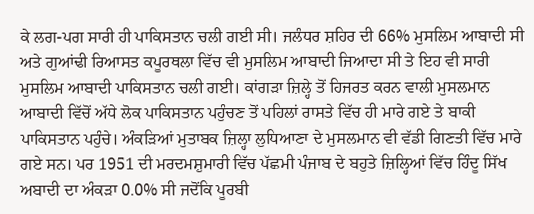ਕੇ ਲਗ-ਪਗ ਸਾਰੀ ਹੀ ਪਾਕਿਸਤਾਨ ਚਲੀ ਗਈ ਸੀ। ਜਲੰਧਰ ਸ਼ਹਿਰ ਦੀ 66% ਮੁਸਲਿਮ ਆਬਾਦੀ ਸੀ ਅਤੇ ਗੁਆਂਢੀ ਰਿਆਸਤ ਕਪੂਰਥਲਾ ਵਿੱਚ ਵੀ ਮੁਸਲਿਮ ਆਬਾਦੀ ਜਿਆਦਾ ਸੀ ਤੇ ਇਹ ਵੀ ਸਾਰੀ ਮੁਸਲਿਮ ਆਬਾਦੀ ਪਾਕਿਸਤਾਨ ਚਲੀ ਗਈ। ਕਾਂਗੜਾ ਜ਼ਿਲ੍ਹੇ ਤੋਂ ਹਿਜਰਤ ਕਰਨ ਵਾਲੀ ਮੁਸਲਮਾਨ ਆਬਾਦੀ ਵਿੱਚੋਂ ਅੱਧੇ ਲੋਕ ਪਾਕਿਸਤਾਨ ਪਹੁੰਚਣ ਤੋਂ ਪਹਿਲਾਂ ਰਾਸਤੇ ਵਿੱਚ ਹੀ ਮਾਰੇ ਗਏ ਤੇ ਬਾਕੀ ਪਾਕਿਸਤਾਨ ਪਹੁੰਚੇ। ਅੰਕੜਿਆਂ ਮੁਤਾਬਕ ਜ਼ਿਲ੍ਹਾ ਲੁਧਿਆਣਾ ਦੇ ਮੁਸਲਮਾਨ ਵੀ ਵੱਡੀ ਗਿਣਤੀ ਵਿੱਚ ਮਾਰੇ ਗਏ ਸਨ। ਪਰ 1951 ਦੀ ਮਰਦਮਸ਼ੁਮਾਰੀ ਵਿੱਚ ਪੱਛਮੀ ਪੰਜਾਬ ਦੇ ਬਹੁਤੇ ਜ਼ਿਲ੍ਹਿਆਂ ਵਿੱਚ ਹਿੰਦੂ ਸਿੱਖ ਅਬਾਦੀ ਦਾ ਅੰਕੜਾ 0.0% ਸੀ ਜਦੋਂਕਿ ਪੂਰਬੀ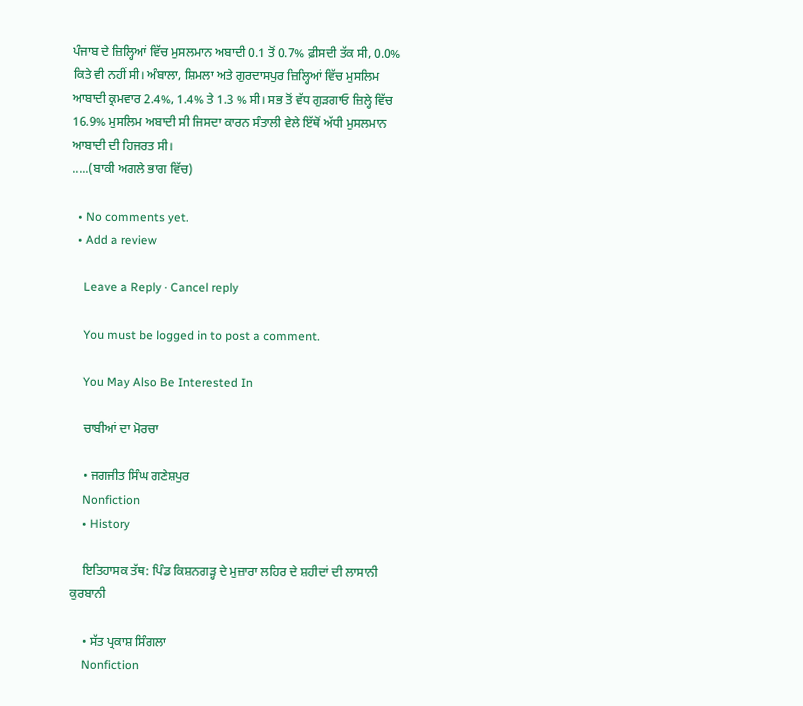ਪੰਜਾਬ ਦੇ ਜ਼ਿਲ੍ਹਿਆਂ ਵਿੱਚ ਮੁਸਲਮਾਨ ਅਬਾਦੀ 0.1 ਤੋਂ 0.7% ਫ਼ੀਸਦੀ ਤੱਕ ਸੀ, 0.0% ਕਿਤੇ ਵੀ ਨਹੀਂ ਸੀ। ਅੰਬਾਲਾ, ਸ਼ਿਮਲਾ ਅਤੇ ਗੁਰਦਾਸਪੁਰ ਜ਼ਿਲ੍ਹਿਆਂ ਵਿੱਚ ਮੁਸਲਿਮ ਆਬਾਦੀ ਕ੍ਰਮਵਾਰ 2.4%, 1.4% ਤੇ 1.3 % ਸੀ। ਸਭ ਤੋਂ ਵੱਧ ਗੁੜਗਾਓ ਜ਼ਿਲ੍ਹੇ ਵਿੱਚ 16.9% ਮੁਸਲਿਮ ਅਬਾਦੀ ਸੀ ਜਿਸਦਾ ਕਾਰਨ ਸੰਤਾਲੀ ਵੇਲੇ ਇੱਥੋਂ ਅੱਧੀ ਮੁਸਲਮਾਨ ਆਬਾਦੀ ਦੀ ਹਿਜਰਤ ਸੀ।
.....(ਬਾਕੀ ਅਗਲੇ ਭਾਗ ਵਿੱਚ)

  • No comments yet.
  • Add a review

    Leave a Reply · Cancel reply

    You must be logged in to post a comment.

    You May Also Be Interested In

    ਚਾਬੀਆਂ ਦਾ ਮੋਰਚਾ

    • ਜਗਜੀਤ ਸਿੰਘ ਗਣੇਸ਼ਪੁਰ
    Nonfiction
    • History

    ਇਤਿਹਾਸਕ ਤੱਥ: ਪਿੰਡ ਕਿਸ਼ਨਗੜ੍ਹ ਦੇ ਮੁਜ਼ਾਰਾ ਲਹਿਰ ਦੇ ਸ਼ਹੀਦਾਂ ਦੀ ਲਾਸਾਨੀ ਕੁਰਬਾਨੀ

    • ਸੱਤ ਪ੍ਰਕਾਸ਼ ਸਿੰਗਲਾ
    Nonfiction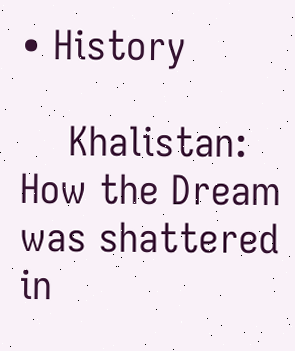• History

    Khalistan: How the Dream was shattered in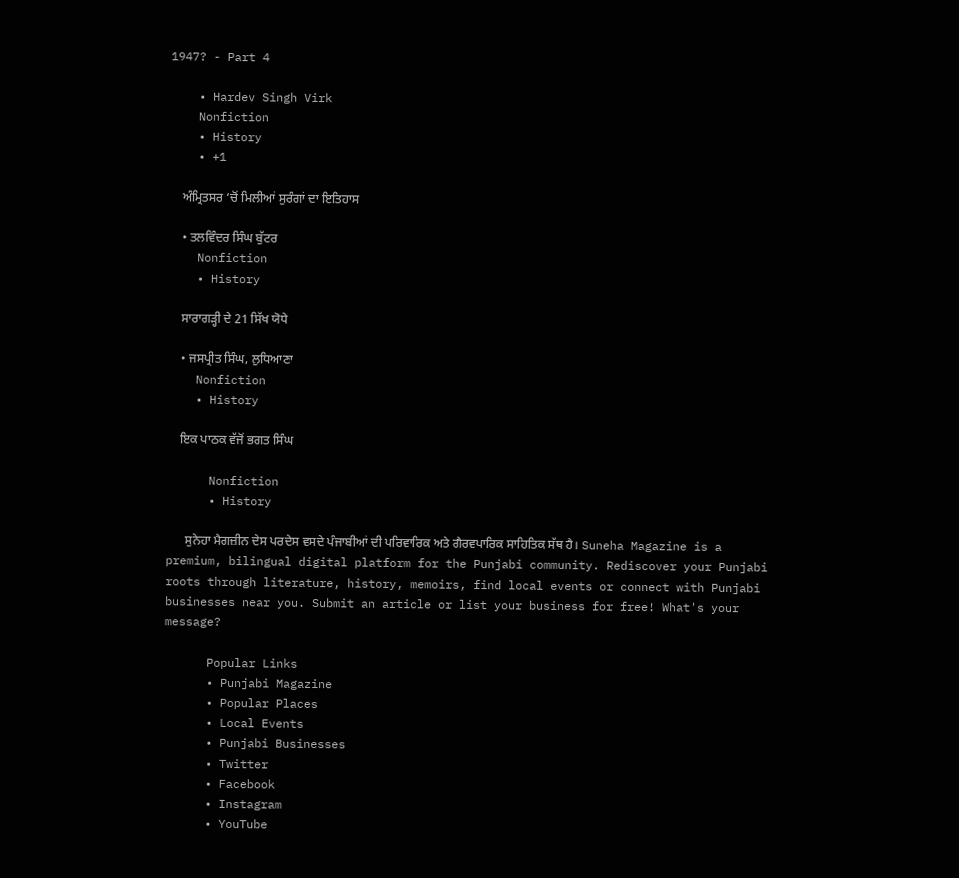1947? - Part 4

    • Hardev Singh Virk
    Nonfiction
    • History
    • +1

    ਅੰਮ੍ਰਿਤਸਰ ‘ਚੋਂ ਮਿਲੀਆਂ ਸੁਰੰਗਾਂ ਦਾ ਇਤਿਹਾਸ

    • ਤਲਵਿੰਦਰ ਸਿੰਘ ਬੁੱਟਰ
    Nonfiction
    • History

    ਸਾਰਾਗੜ੍ਹੀ ਦੇ 21 ਸਿੱਖ ਯੋਧੇ

    • ਜਸਪ੍ਰੀਤ ਸਿੰਘ, ਲੁਧਿਆਣਾ
    Nonfiction
    • History

    ਇਕ ਪਾਠਕ ਵੱਜੋਂ ਭਗਤ ਸਿੰਘ

      Nonfiction
      • History

      ਸੁਨੇਹਾ ਮੈਗਜ਼ੀਨ ਦੇਸ ਪਰਦੇਸ ਵਸਦੇ ਪੰਜਾਬੀਆਂ ਦੀ ਪਰਿਵਾਰਿਕ ਅਤੇ ਗੈਰਵਪਾਰਿਕ ਸਾਹਿਤਿਕ ਸੱਥ ਹੈ। Suneha Magazine is a premium, bilingual digital platform for the Punjabi community. Rediscover your Punjabi roots through literature, history, memoirs, find local events or connect with Punjabi businesses near you. Submit an article or list your business for free! What's your message?

      Popular Links
      • Punjabi Magazine
      • Popular Places
      • Local Events
      • Punjabi Businesses
      • Twitter
      • Facebook
      • Instagram
      • YouTube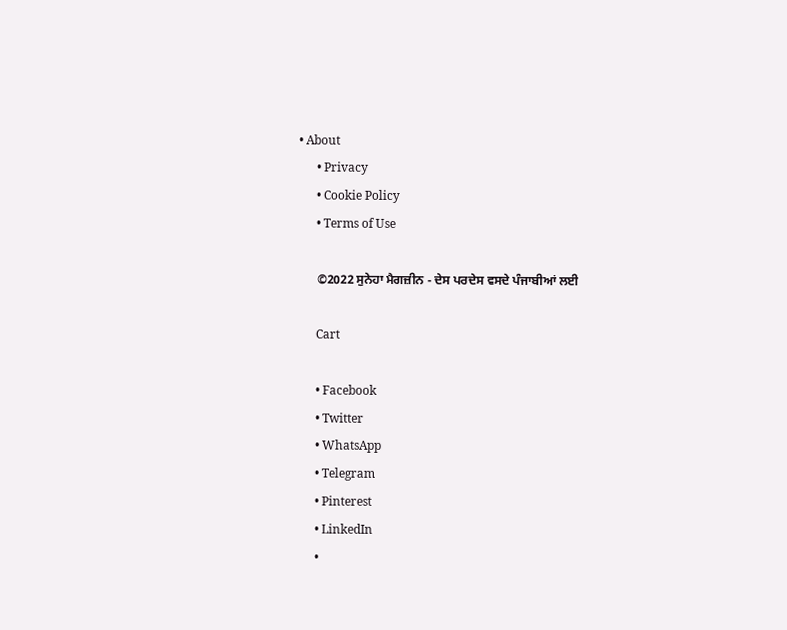• About
      • Privacy
      • Cookie Policy
      • Terms of Use

      ©2022 ਸੁਨੇਹਾ ਮੈਗਜ਼ੀਨ - ਦੇਸ ਪਰਦੇਸ ਵਸਦੇ ਪੰਜਾਬੀਆਂ ਲਈ

      Cart

      • Facebook
      • Twitter
      • WhatsApp
      • Telegram
      • Pinterest
      • LinkedIn
      •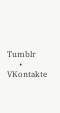Tumblr
      • VKontakte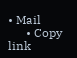• Mail
      • Copy link